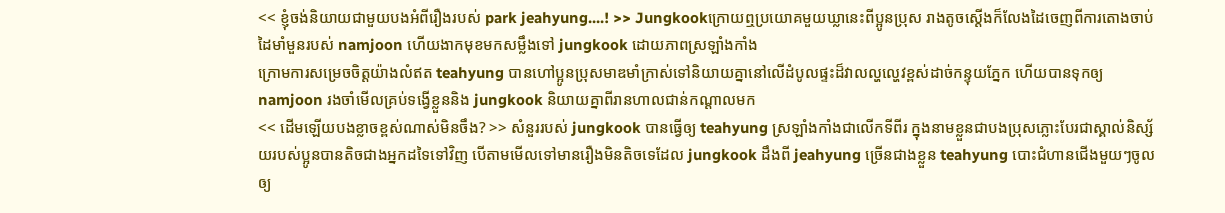<< ខ្ញុំចង់និយាយជាមួយបងអំពីរឿងរបស់ park jeahyung....! >> Jungkookក្រោយឮប្រយោគមួយឃ្លានេះពីប្អូនប្រុស រាងតូចស្តើងក៏លែងដៃចេញពីការតោងចាប់ដៃមាំមួនរបស់ namjoon ហើយងាកមុខមកសម្លឹងទៅ jungkook ដោយភាពស្រឡាំងកាំង
ក្រោមការសម្រេចចិត្តយ៉ាងលំឥត teahyung បានហៅប្អូនប្រុសមាឌមាំក្រាស់ទៅនិយាយគ្នានៅលើដំបូលផ្ទះដ៏វាលល្ហល្ហេវខ្ពស់ដាច់កន្ទុយភ្នែក ហើយបានទុកឲ្យ namjoon រងចាំមើលគ្រប់ទង្វើខ្លួននិង jungkook និយាយគ្នាពីរានហាលជាន់កណ្តាលមក
<< ដើមឡើយបងខ្លាចខ្ពស់ណាស់មិនចឹង? >> សំនួររបស់ jungkook បានធ្វើឲ្យ teahyung ស្រឡាំងកាំងជាលើកទីពីរ ក្នុងនាមខ្លួនជាបងប្រុសភ្លោះបែរជាស្គាល់និស្ស័យរបស់ប្អូនបានតិចជាងអ្នកដទៃទៅវិញ បើតាមមើលទៅមានរឿងមិនតិចទេដែល jungkook ដឹងពី jeahyung ច្រើនជាងខ្លួន teahyung បោះជំហានជើងមួយៗចូលឲ្យ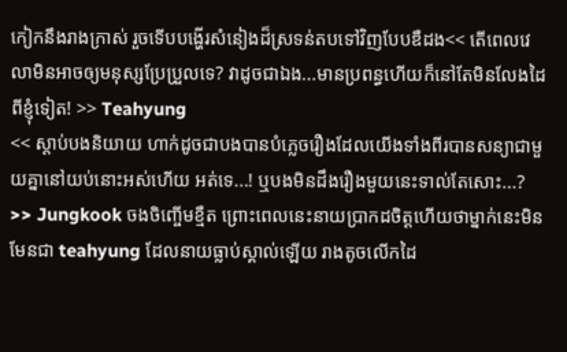កៀកនឹងរាងក្រាស់ រួចទើបបង្ហើរសំនៀងដ៏ស្រទន់តបទៅវិញបែបឌឺដង<< តើពេលវេលាមិនអាចឲ្យមនុស្សប្រែប្រួលទេ? វាដូចជាឯង...មានប្រពន្ធហើយក៏នៅតែមិនលែងដៃពីខ្ញុំទៀត! >> Teahyung
<< ស្តាប់បងនិយាយ ហាក់ដូចជាបងបានបំភ្លេចរឿងដែលយើងទាំងពីរបានសន្យាជាមួយគ្នានៅយប់នោះអស់ហើយ អត់ទេ...! ឬបងមិនដឹងរឿងមួយនេះទាល់តែសោះ...? >> Jungkook ចងចិញ្ចើមខ្មឺត ព្រោះពេលនេះនាយប្រាកដចិត្តហើយថាម្នាក់នេះមិនមែនជា teahyung ដែលនាយធ្លាប់ស្គាល់ឡើយ រាងតូចលើកដៃ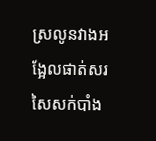ស្រលូនវាងអង្អែលផាត់សរសៃសក់បាំង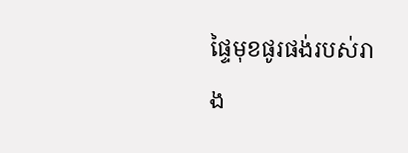ផ្ទៃមុខផូរផង់របស់រាង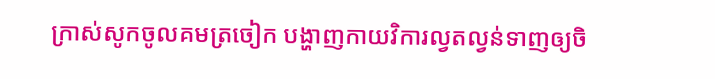ក្រាស់សូកចូលគមត្រចៀក បង្ហាញកាយវិការល្វតល្វន់ទាញឲ្យចិ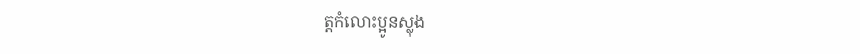ត្តកំលោះប្អូនស្លុង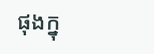ផុងក្នុ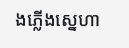ងភ្លើងស្នេហា